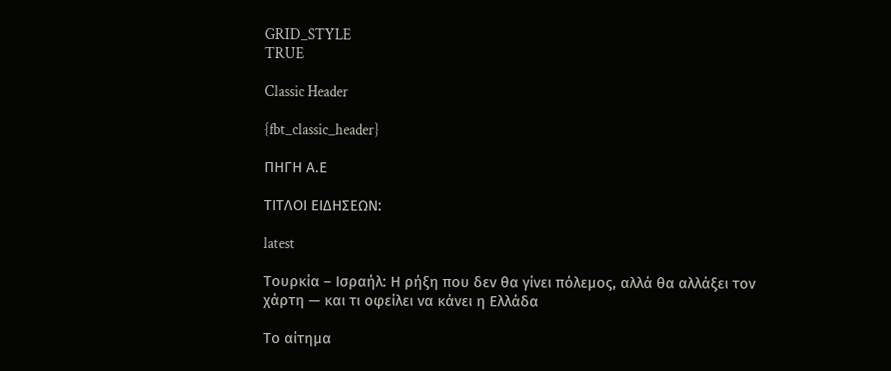GRID_STYLE
TRUE

Classic Header

{fbt_classic_header}

ΠΗΓΗ Α.Ε

ΤΙΤΛΟΙ ΕΙΔΗΣΕΩΝ:

latest

Τουρκία – Ισραήλ: Η ρήξη που δεν θα γίνει πόλεμος, αλλά θα αλλάξει τον χάρτη — και τι οφείλει να κάνει η Ελλάδα

Το αίτημα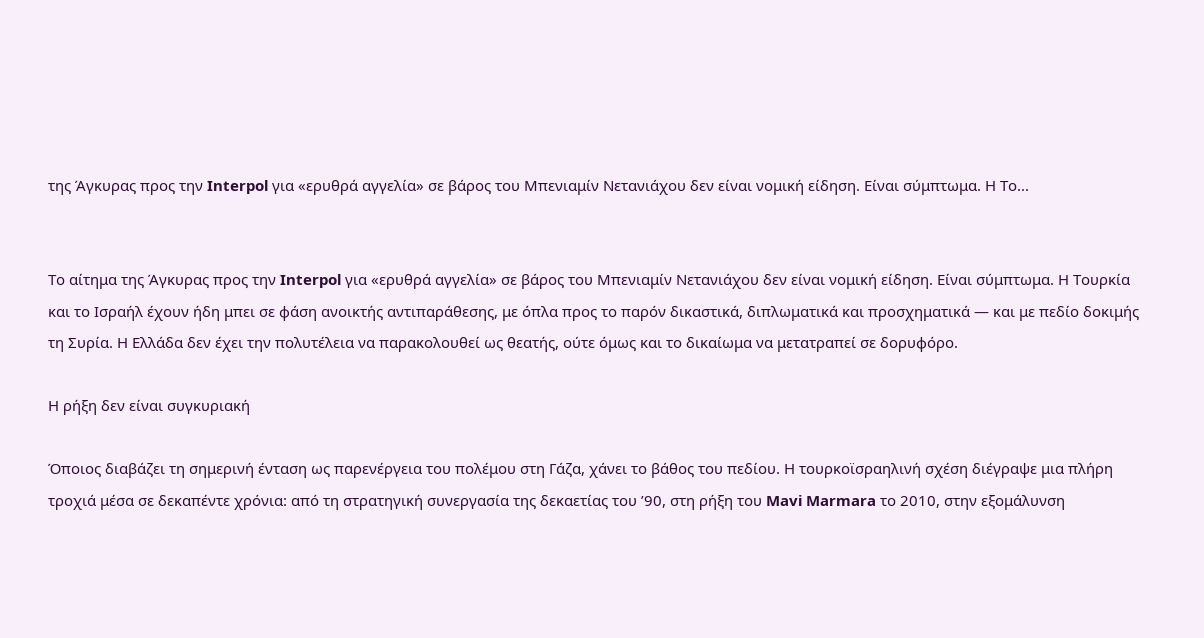της Άγκυρας προς την Interpol για «ερυθρά αγγελία» σε βάρος του Μπενιαμίν Νετανιάχου δεν είναι νομική είδηση. Είναι σύμπτωμα. Η Το...


Το αίτημα της Άγκυρας προς την Interpol για «ερυθρά αγγελία» σε βάρος του Μπενιαμίν Νετανιάχου δεν είναι νομική είδηση. Είναι σύμπτωμα. Η Τουρκία και το Ισραήλ έχουν ήδη μπει σε φάση ανοικτής αντιπαράθεσης, με όπλα προς το παρόν δικαστικά, διπλωματικά και προσχηματικά — και με πεδίο δοκιμής τη Συρία. Η Ελλάδα δεν έχει την πολυτέλεια να παρακολουθεί ως θεατής, ούτε όμως και το δικαίωμα να μετατραπεί σε δορυφόρο.

Η ρήξη δεν είναι συγκυριακή

Όποιος διαβάζει τη σημερινή ένταση ως παρενέργεια του πολέμου στη Γάζα, χάνει το βάθος του πεδίου. Η τουρκοϊσραηλινή σχέση διέγραψε μια πλήρη τροχιά μέσα σε δεκαπέντε χρόνια: από τη στρατηγική συνεργασία της δεκαετίας του ’90, στη ρήξη του Mavi Marmara το 2010, στην εξομάλυνση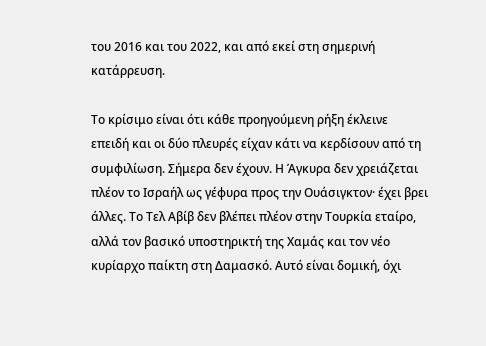του 2016 και του 2022, και από εκεί στη σημερινή κατάρρευση.

Το κρίσιμο είναι ότι κάθε προηγούμενη ρήξη έκλεινε επειδή και οι δύο πλευρές είχαν κάτι να κερδίσουν από τη συμφιλίωση. Σήμερα δεν έχουν. Η Άγκυρα δεν χρειάζεται πλέον το Ισραήλ ως γέφυρα προς την Ουάσιγκτον· έχει βρει άλλες. Το Τελ Αβίβ δεν βλέπει πλέον στην Τουρκία εταίρο, αλλά τον βασικό υποστηρικτή της Χαμάς και τον νέο κυρίαρχο παίκτη στη Δαμασκό. Αυτό είναι δομική, όχι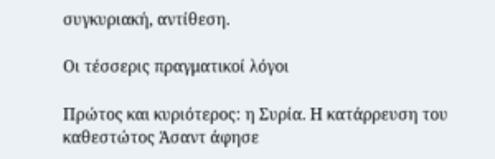συγκυριακή, αντίθεση.

Οι τέσσερις πραγματικοί λόγοι

Πρώτος και κυριότερος: η Συρία. Η κατάρρευση του καθεστώτος Άσαντ άφησε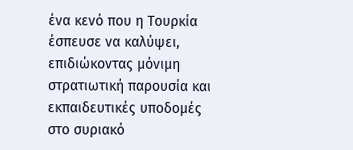ένα κενό που η Τουρκία έσπευσε να καλύψει, επιδιώκοντας μόνιμη στρατιωτική παρουσία και εκπαιδευτικές υποδομές στο συριακό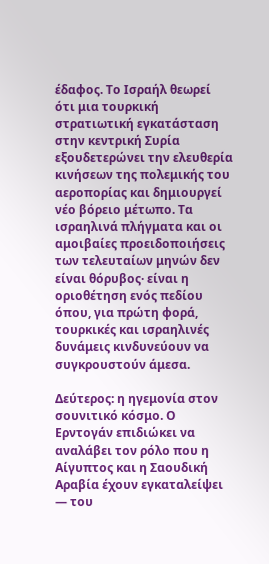έδαφος. Το Ισραήλ θεωρεί ότι μια τουρκική στρατιωτική εγκατάσταση στην κεντρική Συρία εξουδετερώνει την ελευθερία κινήσεων της πολεμικής του αεροπορίας και δημιουργεί νέο βόρειο μέτωπο. Τα ισραηλινά πλήγματα και οι αμοιβαίες προειδοποιήσεις των τελευταίων μηνών δεν είναι θόρυβος· είναι η οριοθέτηση ενός πεδίου όπου, για πρώτη φορά, τουρκικές και ισραηλινές δυνάμεις κινδυνεύουν να συγκρουστούν άμεσα.

Δεύτερος: η ηγεμονία στον σουνιτικό κόσμο. Ο Ερντογάν επιδιώκει να αναλάβει τον ρόλο που η Αίγυπτος και η Σαουδική Αραβία έχουν εγκαταλείψει — του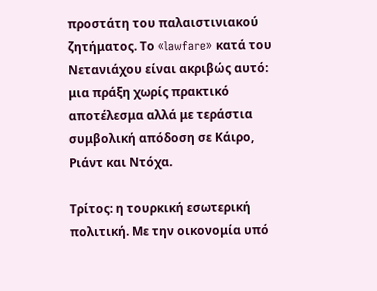προστάτη του παλαιστινιακού ζητήματος. Το «lawfare» κατά του Νετανιάχου είναι ακριβώς αυτό: μια πράξη χωρίς πρακτικό αποτέλεσμα αλλά με τεράστια συμβολική απόδοση σε Κάιρο, Ριάντ και Ντόχα.

Τρίτος: η τουρκική εσωτερική πολιτική. Με την οικονομία υπό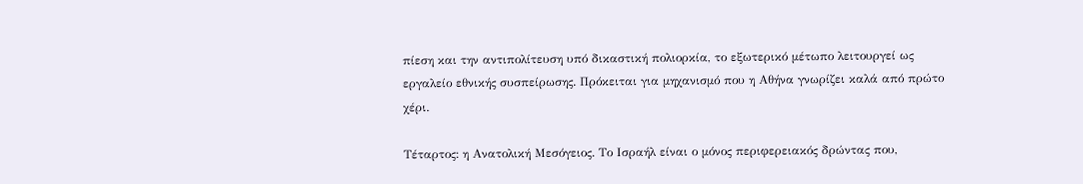πίεση και την αντιπολίτευση υπό δικαστική πολιορκία, το εξωτερικό μέτωπο λειτουργεί ως εργαλείο εθνικής συσπείρωσης. Πρόκειται για μηχανισμό που η Αθήνα γνωρίζει καλά από πρώτο χέρι.

Τέταρτος: η Ανατολική Μεσόγειος. Το Ισραήλ είναι ο μόνος περιφερειακός δρώντας που,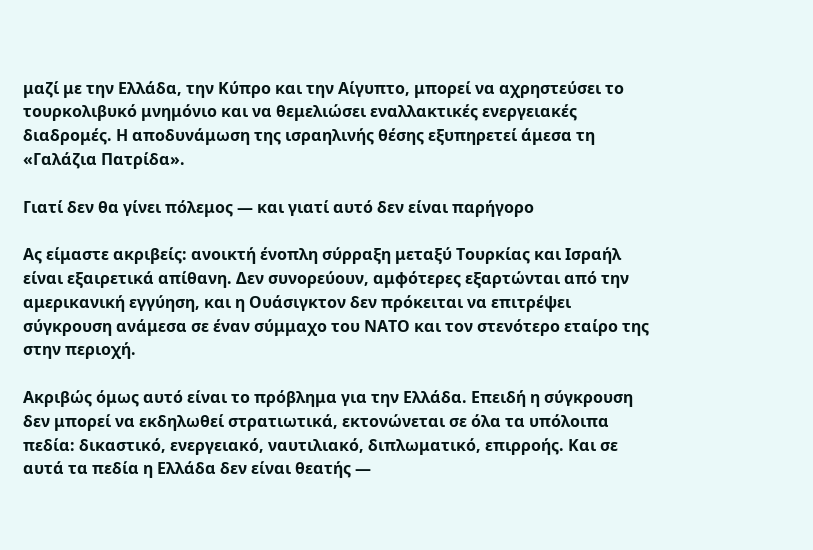μαζί με την Ελλάδα, την Κύπρο και την Αίγυπτο, μπορεί να αχρηστεύσει το τουρκολιβυκό μνημόνιο και να θεμελιώσει εναλλακτικές ενεργειακές διαδρομές. Η αποδυνάμωση της ισραηλινής θέσης εξυπηρετεί άμεσα τη «Γαλάζια Πατρίδα».

Γιατί δεν θα γίνει πόλεμος — και γιατί αυτό δεν είναι παρήγορο

Ας είμαστε ακριβείς: ανοικτή ένοπλη σύρραξη μεταξύ Τουρκίας και Ισραήλ είναι εξαιρετικά απίθανη. Δεν συνορεύουν, αμφότερες εξαρτώνται από την αμερικανική εγγύηση, και η Ουάσιγκτον δεν πρόκειται να επιτρέψει σύγκρουση ανάμεσα σε έναν σύμμαχο του ΝΑΤΟ και τον στενότερο εταίρο της στην περιοχή.

Ακριβώς όμως αυτό είναι το πρόβλημα για την Ελλάδα. Επειδή η σύγκρουση δεν μπορεί να εκδηλωθεί στρατιωτικά, εκτονώνεται σε όλα τα υπόλοιπα πεδία: δικαστικό, ενεργειακό, ναυτιλιακό, διπλωματικό, επιρροής. Και σε αυτά τα πεδία η Ελλάδα δεν είναι θεατής —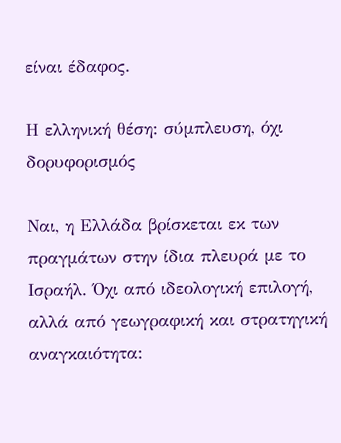είναι έδαφος.

Η ελληνική θέση: σύμπλευση, όχι δορυφορισμός

Ναι, η Ελλάδα βρίσκεται εκ των πραγμάτων στην ίδια πλευρά με το Ισραήλ. Όχι από ιδεολογική επιλογή, αλλά από γεωγραφική και στρατηγική αναγκαιότητα: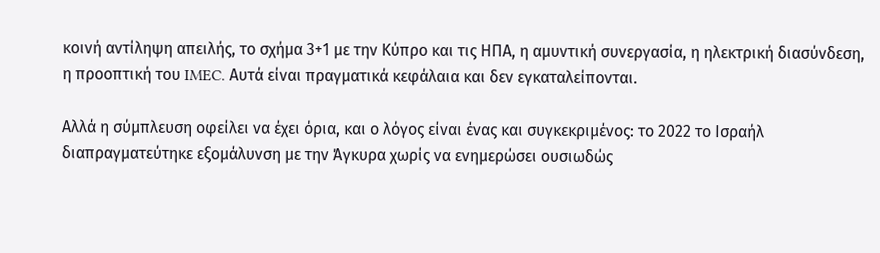κοινή αντίληψη απειλής, το σχήμα 3+1 με την Κύπρο και τις ΗΠΑ, η αμυντική συνεργασία, η ηλεκτρική διασύνδεση, η προοπτική του IMEC. Αυτά είναι πραγματικά κεφάλαια και δεν εγκαταλείπονται.

Αλλά η σύμπλευση οφείλει να έχει όρια, και ο λόγος είναι ένας και συγκεκριμένος: το 2022 το Ισραήλ διαπραγματεύτηκε εξομάλυνση με την Άγκυρα χωρίς να ενημερώσει ουσιωδώς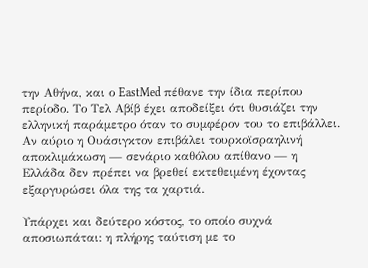την Αθήνα, και ο EastMed πέθανε την ίδια περίπου περίοδο. Το Τελ Αβίβ έχει αποδείξει ότι θυσιάζει την ελληνική παράμετρο όταν το συμφέρον του το επιβάλλει. Αν αύριο η Ουάσιγκτον επιβάλει τουρκοϊσραηλινή αποκλιμάκωση — σενάριο καθόλου απίθανο — η Ελλάδα δεν πρέπει να βρεθεί εκτεθειμένη έχοντας εξαργυρώσει όλα της τα χαρτιά.

Υπάρχει και δεύτερο κόστος, το οποίο συχνά αποσιωπάται: η πλήρης ταύτιση με το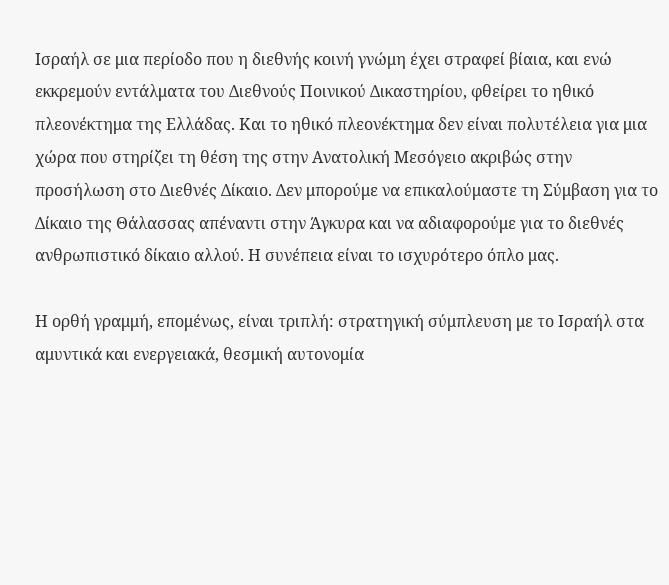Ισραήλ σε μια περίοδο που η διεθνής κοινή γνώμη έχει στραφεί βίαια, και ενώ εκκρεμούν εντάλματα του Διεθνούς Ποινικού Δικαστηρίου, φθείρει το ηθικό πλεονέκτημα της Ελλάδας. Και το ηθικό πλεονέκτημα δεν είναι πολυτέλεια για μια χώρα που στηρίζει τη θέση της στην Ανατολική Μεσόγειο ακριβώς στην προσήλωση στο Διεθνές Δίκαιο. Δεν μπορούμε να επικαλούμαστε τη Σύμβαση για το Δίκαιο της Θάλασσας απέναντι στην Άγκυρα και να αδιαφορούμε για το διεθνές ανθρωπιστικό δίκαιο αλλού. Η συνέπεια είναι το ισχυρότερο όπλο μας.

Η ορθή γραμμή, επομένως, είναι τριπλή: στρατηγική σύμπλευση με το Ισραήλ στα αμυντικά και ενεργειακά, θεσμική αυτονομία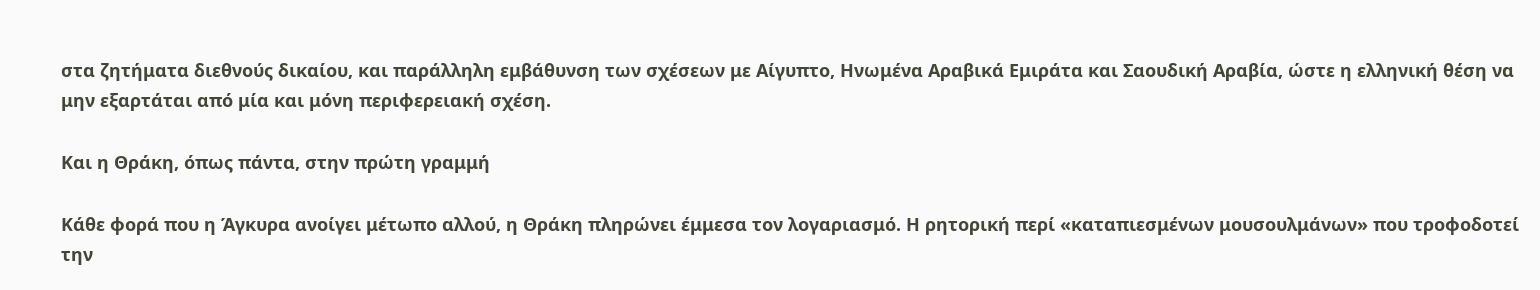στα ζητήματα διεθνούς δικαίου, και παράλληλη εμβάθυνση των σχέσεων με Αίγυπτο, Ηνωμένα Αραβικά Εμιράτα και Σαουδική Αραβία, ώστε η ελληνική θέση να μην εξαρτάται από μία και μόνη περιφερειακή σχέση.

Και η Θράκη, όπως πάντα, στην πρώτη γραμμή

Κάθε φορά που η Άγκυρα ανοίγει μέτωπο αλλού, η Θράκη πληρώνει έμμεσα τον λογαριασμό. Η ρητορική περί «καταπιεσμένων μουσουλμάνων» που τροφοδοτεί την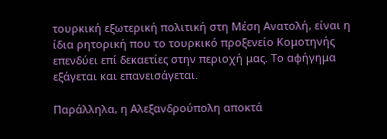τουρκική εξωτερική πολιτική στη Μέση Ανατολή, είναι η ίδια ρητορική που το τουρκικό προξενείο Κομοτηνής επενδύει επί δεκαετίες στην περιοχή μας. Το αφήγημα εξάγεται και επανεισάγεται.

Παράλληλα, η Αλεξανδρούπολη αποκτά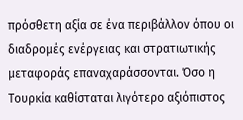πρόσθετη αξία σε ένα περιβάλλον όπου οι διαδρομές ενέργειας και στρατιωτικής μεταφοράς επαναχαράσσονται. Όσο η Τουρκία καθίσταται λιγότερο αξιόπιστος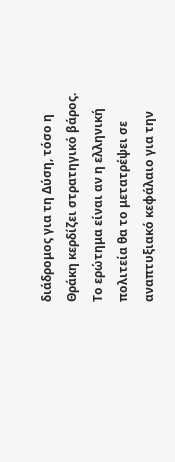διάδρομος για τη Δύση, τόσο η Θράκη κερδίζει στρατηγικό βάρος. Το ερώτημα είναι αν η ελληνική πολιτεία θα το μετατρέψει σε αναπτυξιακό κεφάλαιο για την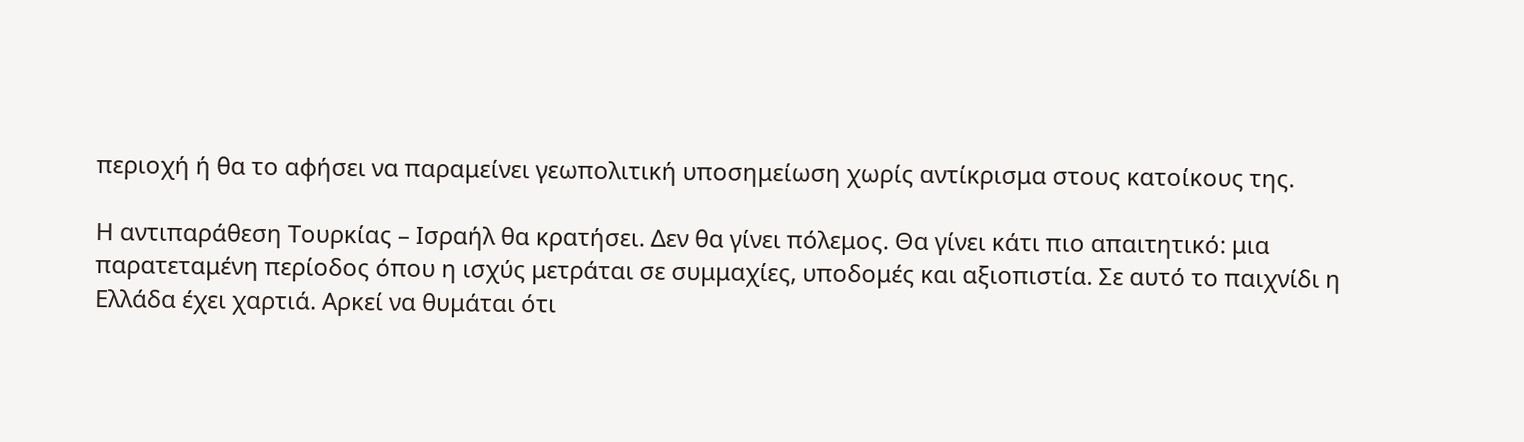περιοχή ή θα το αφήσει να παραμείνει γεωπολιτική υποσημείωση χωρίς αντίκρισμα στους κατοίκους της.

Η αντιπαράθεση Τουρκίας – Ισραήλ θα κρατήσει. Δεν θα γίνει πόλεμος. Θα γίνει κάτι πιο απαιτητικό: μια παρατεταμένη περίοδος όπου η ισχύς μετράται σε συμμαχίες, υποδομές και αξιοπιστία. Σε αυτό το παιχνίδι η Ελλάδα έχει χαρτιά. Αρκεί να θυμάται ότι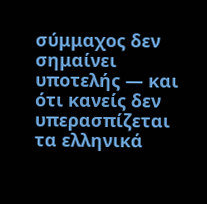σύμμαχος δεν σημαίνει υποτελής — και ότι κανείς δεν υπερασπίζεται τα ελληνικά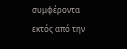συμφέροντα εκτός από την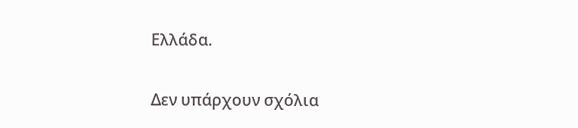Ελλάδα.

Δεν υπάρχουν σχόλια